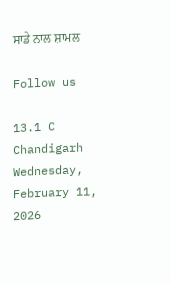ਸਾਡੇ ਨਾਲ ਸ਼ਾਮਲ

Follow us

13.1 C
Chandigarh
Wednesday, February 11, 2026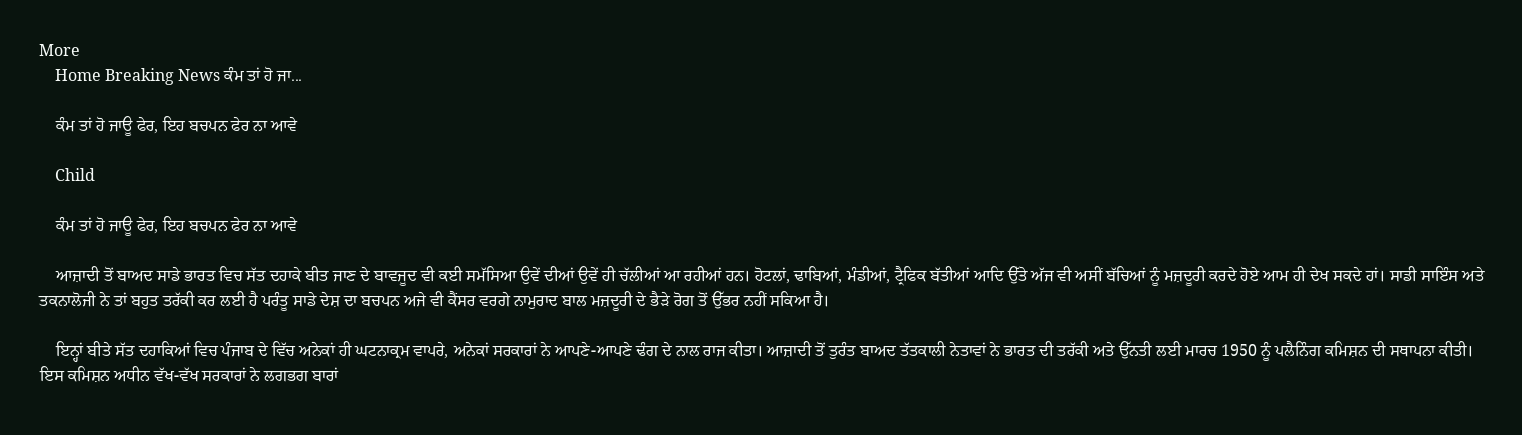More
    Home Breaking News ਕੰਮ ਤਾਂ ਹੋ ਜਾ...

    ਕੰਮ ਤਾਂ ਹੋ ਜਾਊ ਫੇਰ, ਇਹ ਬਚਪਨ ਫੇਰ ਨਾ ਆਵੇ

    Child

    ਕੰਮ ਤਾਂ ਹੋ ਜਾਊ ਫੇਰ, ਇਹ ਬਚਪਨ ਫੇਰ ਨਾ ਆਵੇ

    ਆਜ਼ਾਦੀ ਤੋਂ ਬਾਅਦ ਸਾਡੇ ਭਾਰਤ ਵਿਚ ਸੱਤ ਦਹਾਕੇ ਬੀਤ ਜਾਣ ਦੇ ਬਾਵਜੂਦ ਵੀ ਕਈ ਸਮੱਸਿਆ ਉਵੇਂ ਦੀਆਂ ਉਵੇਂ ਹੀ ਚੱਲੀਆਂ ਆ ਰਹੀਆਂ ਹਨ। ਹੋਟਲਾਂ, ਢਾਬਿਆਂ, ਮੰਡੀਆਂ, ਟ੍ਰੈਫਿਕ ਬੱਤੀਆਂ ਆਦਿ ਉੱਤੇ ਅੱਜ ਵੀ ਅਸੀਂ ਬੱਚਿਆਂ ਨੂੰ ਮਜ਼ਦੂਰੀ ਕਰਦੇ ਹੋਏ ਆਮ ਹੀ ਦੇਖ ਸਕਦੇ ਹਾਂ। ਸਾਡੀ ਸਾਇੰਸ ਅਤੇ ਤਕਨਾਲੋਜੀ ਨੇ ਤਾਂ ਬਹੁਤ ਤਰੱਕੀ ਕਰ ਲਈ ਹੈ ਪਰੰਤੂ ਸਾਡੇ ਦੇਸ਼ ਦਾ ਬਚਪਨ ਅਜੇ ਵੀ ਕੈਂਸਰ ਵਰਗੇ ਨਾਮੁਰਾਦ ਬਾਲ ਮਜ਼ਦੂਰੀ ਦੇ ਭੈੜੇ ਰੋਗ ਤੋਂ ਉੱਭਰ ਨਹੀਂ ਸਕਿਆ ਹੈ।

    ਇਨ੍ਹਾਂ ਬੀਤੇ ਸੱਤ ਦਹਾਕਿਆਂ ਵਿਚ ਪੰਜਾਬ ਦੇ ਵਿੱਚ ਅਨੇਕਾਂ ਹੀ ਘਟਨਾਕ੍ਰਮ ਵਾਪਰੇ, ਅਨੇਕਾਂ ਸਰਕਾਰਾਂ ਨੇ ਆਪਣੇ-ਆਪਣੇ ਢੰਗ ਦੇ ਨਾਲ ਰਾਜ ਕੀਤਾ। ਆਜ਼ਾਦੀ ਤੋਂ ਤੁਰੰਤ ਬਾਅਦ ਤੱਤਕਾਲੀ ਨੇਤਾਵਾਂ ਨੇ ਭਾਰਤ ਦੀ ਤਰੱਕੀ ਅਤੇ ਉੱਨਤੀ ਲਈ ਮਾਰਚ 1950 ਨੂੰ ਪਲੈਨਿੰਗ ਕਮਿਸ਼ਨ ਦੀ ਸਥਾਪਨਾ ਕੀਤੀ। ਇਸ ਕਮਿਸ਼ਨ ਅਧੀਨ ਵੱਖ-ਵੱਖ ਸਰਕਾਰਾਂ ਨੇ ਲਗਭਗ ਬਾਰਾਂ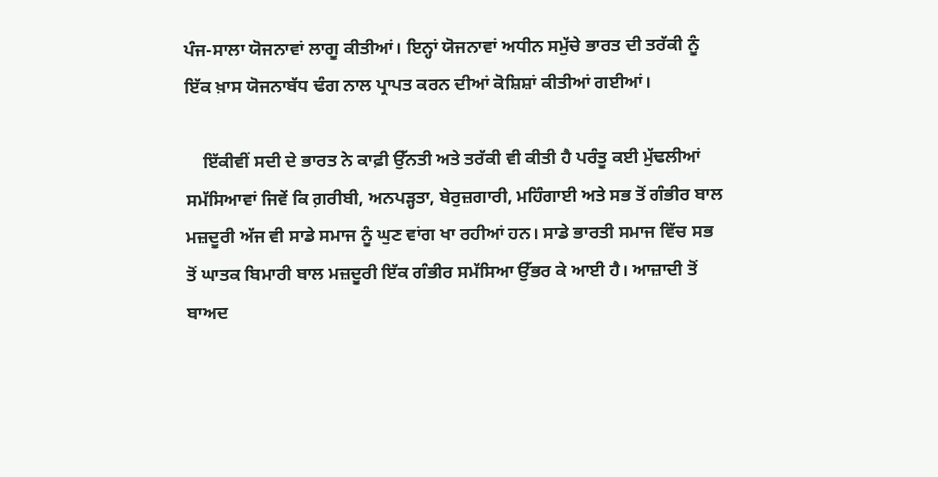ਪੰਜ-ਸਾਲਾ ਯੋਜਨਾਵਾਂ ਲਾਗੂ ਕੀਤੀਆਂ। ਇਨ੍ਹਾਂ ਯੋਜਨਾਵਾਂ ਅਧੀਨ ਸਮੁੱਚੇ ਭਾਰਤ ਦੀ ਤਰੱਕੀ ਨੂੰ ਇੱਕ ਖ਼ਾਸ ਯੋਜਨਾਬੱਧ ਢੰਗ ਨਾਲ ਪ੍ਰਾਪਤ ਕਰਨ ਦੀਆਂ ਕੋਸ਼ਿਸ਼ਾਂ ਕੀਤੀਆਂ ਗਈਆਂ।

    ਇੱਕੀਵੀਂ ਸਦੀ ਦੇ ਭਾਰਤ ਨੇ ਕਾਫ਼ੀ ਉੱਨਤੀ ਅਤੇ ਤਰੱਕੀ ਵੀ ਕੀਤੀ ਹੈ ਪਰੰਤੂ ਕਈ ਮੁੱਢਲੀਆਂ ਸਮੱਸਿਆਵਾਂ ਜਿਵੇਂ ਕਿ ਗ਼ਰੀਬੀ, ਅਨਪੜ੍ਹਤਾ, ਬੇਰੁਜ਼ਗਾਰੀ, ਮਹਿੰਗਾਈ ਅਤੇ ਸਭ ਤੋਂ ਗੰਭੀਰ ਬਾਲ ਮਜ਼ਦੂਰੀ ਅੱਜ ਵੀ ਸਾਡੇ ਸਮਾਜ ਨੂੰ ਘੁਣ ਵਾਂਗ ਖਾ ਰਹੀਆਂ ਹਨ। ਸਾਡੇ ਭਾਰਤੀ ਸਮਾਜ ਵਿੱਚ ਸਭ ਤੋਂ ਘਾਤਕ ਬਿਮਾਰੀ ਬਾਲ ਮਜ਼ਦੂਰੀ ਇੱਕ ਗੰਭੀਰ ਸਮੱਸਿਆ ਉੱਭਰ ਕੇ ਆਈ ਹੈ। ਆਜ਼ਾਦੀ ਤੋਂ ਬਾਅਦ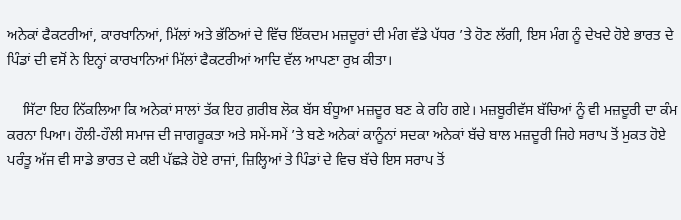ਅਨੇਕਾਂ ਫੈਕਟਰੀਆਂ, ਕਾਰਖਾਨਿਆਂ, ਮਿੱਲਾਂ ਅਤੇ ਭੱਠਿਆਂ ਦੇ ਵਿੱਚ ਇੱਕਦਮ ਮਜ਼ਦੂਰਾਂ ਦੀ ਮੰਗ ਵੱਡੇ ਪੱਧਰ ’ਤੇ ਹੋਣ ਲੱਗੀ, ਇਸ ਮੰਗ ਨੂੰ ਦੇਖਦੇ ਹੋਏ ਭਾਰਤ ਦੇ ਪਿੰਡਾਂ ਦੀ ਵਸੋਂ ਨੇ ਇਨ੍ਹਾਂ ਕਾਰਖਾਨਿਆਂ ਮਿੱਲਾਂ ਫੈਕਟਰੀਆਂ ਆਦਿ ਵੱਲ ਆਪਣਾ ਰੁਖ਼ ਕੀਤਾ।

    ਸਿੱਟਾ ਇਹ ਨਿੱਕਲਿਆ ਕਿ ਅਨੇਕਾਂ ਸਾਲਾਂ ਤੱਕ ਇਹ ਗ਼ਰੀਬ ਲੋਕ ਬੱਸ ਬੰਧੂਆ ਮਜ਼ਦੂਰ ਬਣ ਕੇ ਰਹਿ ਗਏ। ਮਜ਼ਬੂਰੀਵੱਸ ਬੱਚਿਆਂ ਨੂੰ ਵੀ ਮਜ਼ਦੂਰੀ ਦਾ ਕੰਮ ਕਰਨਾ ਪਿਆ। ਹੌਲੀ-ਹੌਲੀ ਸਮਾਜ ਦੀ ਜਾਗਰੂਕਤਾ ਅਤੇ ਸਮੇਂ-ਸਮੇਂ ’ਤੇ ਬਣੇ ਅਨੇਕਾਂ ਕਾਨੂੰਨਾਂ ਸਦਕਾ ਅਨੇਕਾਂ ਬੱਚੇ ਬਾਲ ਮਜ਼ਦੂਰੀ ਜਿਹੇ ਸਰਾਪ ਤੋਂ ਮੁਕਤ ਹੋਏ ਪਰੰਤੂ ਅੱਜ ਵੀ ਸਾਡੇ ਭਾਰਤ ਦੇ ਕਈ ਪੱਛੜੇ ਹੋਏ ਰਾਜਾਂ, ਜ਼ਿਲ੍ਹਿਆਂ ਤੇ ਪਿੰਡਾਂ ਦੇ ਵਿਚ ਬੱਚੇ ਇਸ ਸਰਾਪ ਤੋਂ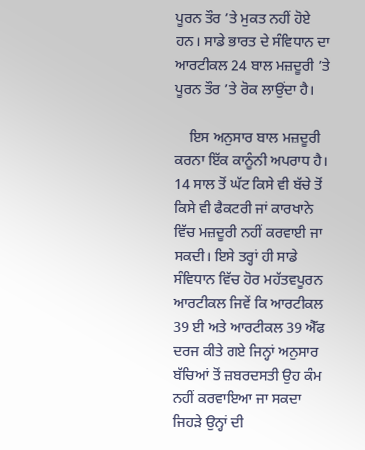ਪੂਰਨ ਤੌਰ ’ਤੇ ਮੁਕਤ ਨਹੀਂ ਹੋਏ ਹਨ। ਸਾਡੇ ਭਾਰਤ ਦੇ ਸੰਵਿਧਾਨ ਦਾ ਆਰਟੀਕਲ 24 ਬਾਲ ਮਜ਼ਦੂਰੀ ’ਤੇ ਪੂਰਨ ਤੌਰ ’ਤੇ ਰੋਕ ਲਾਉਂਦਾ ਹੈ।

    ਇਸ ਅਨੁਸਾਰ ਬਾਲ ਮਜ਼ਦੂਰੀ ਕਰਨਾ ਇੱਕ ਕਾਨੂੰਨੀ ਅਪਰਾਧ ਹੈ। 14 ਸਾਲ ਤੋਂ ਘੱਟ ਕਿਸੇ ਵੀ ਬੱਚੇ ਤੋਂ ਕਿਸੇ ਵੀ ਫੈਕਟਰੀ ਜਾਂ ਕਾਰਖਾਨੇ ਵਿੱਚ ਮਜ਼ਦੂਰੀ ਨਹੀਂ ਕਰਵਾਈ ਜਾ ਸਕਦੀ। ਇਸੇ ਤਰ੍ਹਾਂ ਹੀ ਸਾਡੇ ਸੰਵਿਧਾਨ ਵਿੱਚ ਹੋਰ ਮਹੱਤਵਪੂਰਨ ਆਰਟੀਕਲ ਜਿਵੇਂ ਕਿ ਆਰਟੀਕਲ 39 ਈ ਅਤੇ ਆਰਟੀਕਲ 39 ਐੱਫ ਦਰਜ ਕੀਤੇ ਗਏ ਜਿਨ੍ਹਾਂ ਅਨੁਸਾਰ ਬੱਚਿਆਂ ਤੋਂ ਜ਼ਬਰਦਸਤੀ ਉਹ ਕੰਮ ਨਹੀਂ ਕਰਵਾਇਆ ਜਾ ਸਕਦਾ ਜਿਹੜੇ ਉਨ੍ਹਾਂ ਦੀ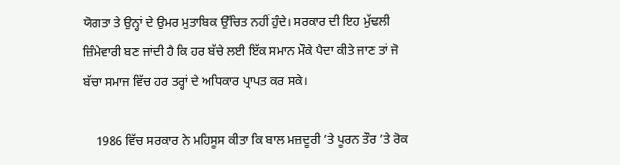ਯੋਗਤਾ ਤੇ ਉਨ੍ਹਾਂ ਦੇ ਉਮਰ ਮੁਤਾਬਿਕ ਉੱਚਿਤ ਨਹੀਂ ਹੁੰਦੇ। ਸਰਕਾਰ ਦੀ ਇਹ ਮੁੱਢਲੀ ਜ਼ਿੰਮੇਵਾਰੀ ਬਣ ਜਾਂਦੀ ਹੈ ਕਿ ਹਰ ਬੱਚੇ ਲਈ ਇੱਕ ਸਮਾਨ ਮੌਕੇ ਪੈਦਾ ਕੀਤੇ ਜਾਣ ਤਾਂ ਜੋ ਬੱਚਾ ਸਮਾਜ ਵਿੱਚ ਹਰ ਤਰ੍ਹਾਂ ਦੇ ਅਧਿਕਾਰ ਪ੍ਰਾਪਤ ਕਰ ਸਕੇ।

    1986 ਵਿੱਚ ਸਰਕਾਰ ਨੇ ਮਹਿਸੂਸ ਕੀਤਾ ਕਿ ਬਾਲ ਮਜ਼ਦੂਰੀ ’ਤੇ ਪੂਰਨ ਤੌਰ ’ਤੇ ਰੋਕ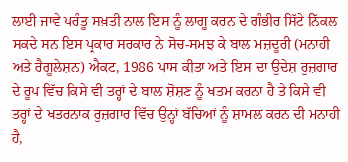ਲਾਈ ਜਾਵੇ ਪਰੰਤੂ ਸਖ਼ਤੀ ਨਾਲ ਇਸ ਨੂੰ ਲਾਗੂ ਕਰਨ ਦੇ ਗੰਭੀਰ ਸਿੱਟੇ ਨਿੱਕਲ ਸਕਦੇ ਸਨ ਇਸ ਪ੍ਰਕਾਰ ਸਰਕਾਰ ਨੇ ਸੋਚ-ਸਮਝ ਕੇ ਬਾਲ ਮਜ਼ਦੂਰੀ (ਮਨਾਹੀ ਅਤੇ ਰੈਗੂਲੇਸ਼ਨ) ਐਕਟ, 1986 ਪਾਸ ਕੀਤਾ ਅਤੇ ਇਸ ਦਾ ਉਦੇਸ਼ ਰੁਜ਼ਗਾਰ ਦੇ ਰੂਪ ਵਿੱਚ ਕਿਸੇ ਵੀ ਤਰ੍ਹਾਂ ਦੇ ਬਾਲ ਸ਼ੋਸ਼ਣ ਨੂੰ ਖਤਮ ਕਰਨਾ ਹੈ ਤੇ ਕਿਸੇ ਵੀ ਤਰ੍ਹਾਂ ਦੇ ਖਤਰਨਾਕ ਰੁਜ਼ਗਾਰ ਵਿੱਚ ਉਨ੍ਹਾਂ ਬੱਚਿਆਂ ਨੂੰ ਸ਼ਾਮਲ ਕਰਨ ਦੀ ਮਨਾਹੀ ਹੈ,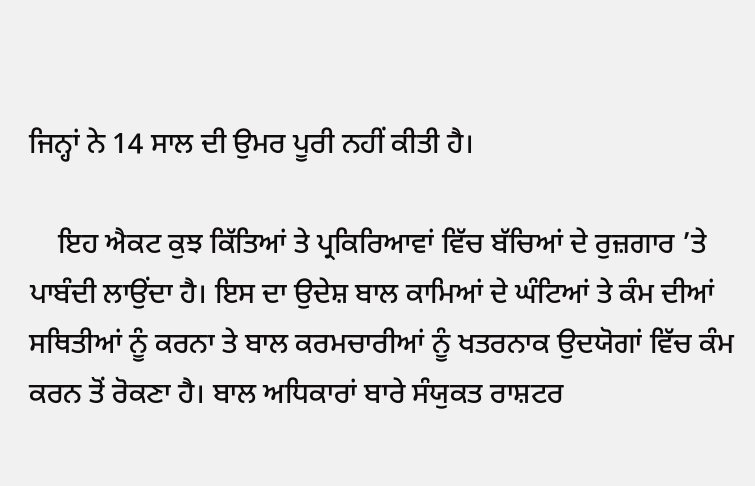ਜਿਨ੍ਹਾਂ ਨੇ 14 ਸਾਲ ਦੀ ਉਮਰ ਪੂਰੀ ਨਹੀਂ ਕੀਤੀ ਹੈ।

    ਇਹ ਐਕਟ ਕੁਝ ਕਿੱਤਿਆਂ ਤੇ ਪ੍ਰਕਿਰਿਆਵਾਂ ਵਿੱਚ ਬੱਚਿਆਂ ਦੇ ਰੁਜ਼ਗਾਰ ’ਤੇ ਪਾਬੰਦੀ ਲਾਉਂਦਾ ਹੈ। ਇਸ ਦਾ ਉਦੇਸ਼ ਬਾਲ ਕਾਮਿਆਂ ਦੇ ਘੰਟਿਆਂ ਤੇ ਕੰਮ ਦੀਆਂ ਸਥਿਤੀਆਂ ਨੂੰ ਕਰਨਾ ਤੇ ਬਾਲ ਕਰਮਚਾਰੀਆਂ ਨੂੰ ਖਤਰਨਾਕ ਉਦਯੋਗਾਂ ਵਿੱਚ ਕੰਮ ਕਰਨ ਤੋਂ ਰੋਕਣਾ ਹੈ। ਬਾਲ ਅਧਿਕਾਰਾਂ ਬਾਰੇ ਸੰਯੁਕਤ ਰਾਸ਼ਟਰ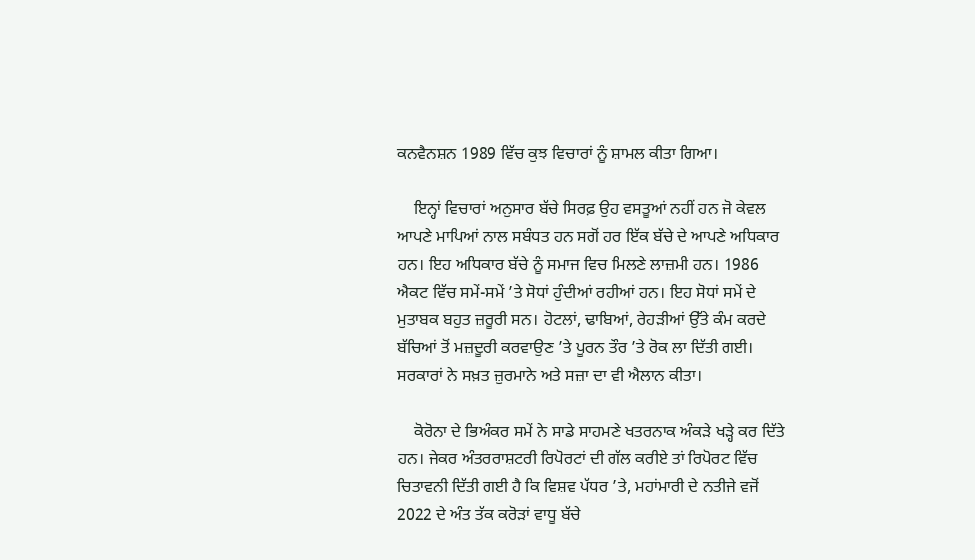ਕਨਵੈਨਸ਼ਨ 1989 ਵਿੱਚ ਕੁਝ ਵਿਚਾਰਾਂ ਨੂੰ ਸ਼ਾਮਲ ਕੀਤਾ ਗਿਆ।

    ਇਨ੍ਹਾਂ ਵਿਚਾਰਾਂ ਅਨੁਸਾਰ ਬੱਚੇ ਸਿਰਫ਼ ਉਹ ਵਸਤੂਆਂ ਨਹੀਂ ਹਨ ਜੋ ਕੇਵਲ ਆਪਣੇ ਮਾਪਿਆਂ ਨਾਲ ਸਬੰਧਤ ਹਨ ਸਗੋਂ ਹਰ ਇੱਕ ਬੱਚੇ ਦੇ ਆਪਣੇ ਅਧਿਕਾਰ ਹਨ। ਇਹ ਅਧਿਕਾਰ ਬੱਚੇ ਨੂੰ ਸਮਾਜ ਵਿਚ ਮਿਲਣੇ ਲਾਜ਼ਮੀ ਹਨ। 1986 ਐਕਟ ਵਿੱਚ ਸਮੇਂ-ਸਮੇਂ ’ਤੇ ਸੋਧਾਂ ਹੁੰਦੀਆਂ ਰਹੀਆਂ ਹਨ। ਇਹ ਸੋਧਾਂ ਸਮੇਂ ਦੇ ਮੁਤਾਬਕ ਬਹੁਤ ਜ਼ਰੂਰੀ ਸਨ। ਹੋਟਲਾਂ, ਢਾਬਿਆਂ, ਰੇਹੜੀਆਂ ਉੱਤੇ ਕੰਮ ਕਰਦੇ ਬੱਚਿਆਂ ਤੋਂ ਮਜ਼ਦੂਰੀ ਕਰਵਾਉਣ ’ਤੇ ਪੂਰਨ ਤੌਰ ’ਤੇ ਰੋਕ ਲਾ ਦਿੱਤੀ ਗਈ। ਸਰਕਾਰਾਂ ਨੇ ਸਖ਼ਤ ਜ਼ੁਰਮਾਨੇ ਅਤੇ ਸਜ਼ਾ ਦਾ ਵੀ ਐਲਾਨ ਕੀਤਾ।

    ਕੋਰੋਨਾ ਦੇ ਭਿਅੰਕਰ ਸਮੇਂ ਨੇ ਸਾਡੇ ਸਾਹਮਣੇ ਖਤਰਨਾਕ ਅੰਕੜੇ ਖੜ੍ਹੇ ਕਰ ਦਿੱਤੇ ਹਨ। ਜੇਕਰ ਅੰਤਰਰਾਸ਼ਟਰੀ ਰਿਪੋਰਟਾਂ ਦੀ ਗੱਲ ਕਰੀਏ ਤਾਂ ਰਿਪੋਰਟ ਵਿੱਚ ਚਿਤਾਵਨੀ ਦਿੱਤੀ ਗਈ ਹੈ ਕਿ ਵਿਸ਼ਵ ਪੱਧਰ ’ਤੇ, ਮਹਾਂਮਾਰੀ ਦੇ ਨਤੀਜੇ ਵਜੋਂ 2022 ਦੇ ਅੰਤ ਤੱਕ ਕਰੋੜਾਂ ਵਾਧੂ ਬੱਚੇ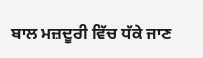ਬਾਲ ਮਜ਼ਦੂਰੀ ਵਿੱਚ ਧੱਕੇ ਜਾਣ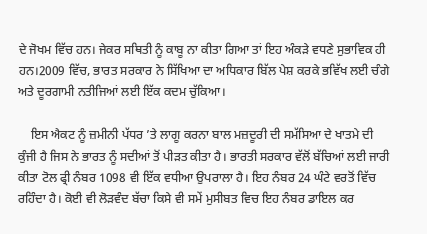ਦੇ ਜੋਖਮ ਵਿੱਚ ਹਨ। ਜੇਕਰ ਸਥਿਤੀ ਨੂੰ ਕਾਬੂ ਨਾ ਕੀਤਾ ਗਿਆ ਤਾਂ ਇਹ ਅੰਕੜੇ ਵਧਣੇ ਸੁਭਾਵਿਕ ਹੀ ਹਨ।2009 ਵਿੱਚ, ਭਾਰਤ ਸਰਕਾਰ ਨੇ ਸਿੱਖਿਆ ਦਾ ਅਧਿਕਾਰ ਬਿੱਲ ਪੇਸ਼ ਕਰਕੇ ਭਵਿੱਖ ਲਈ ਚੰਗੇ ਅਤੇ ਦੂਰਗਾਮੀ ਨਤੀਜਿਆਂ ਲਈ ਇੱਕ ਕਦਮ ਚੁੱਕਿਆ।

    ਇਸ ਐਕਟ ਨੂੰ ਜ਼ਮੀਨੀ ਪੱਧਰ ’ਤੇ ਲਾਗੂ ਕਰਨਾ ਬਾਲ ਮਜ਼ਦੂਰੀ ਦੀ ਸਮੱਸਿਆ ਦੇ ਖਾਤਮੇ ਦੀ ਕੁੰਜੀ ਹੈ ਜਿਸ ਨੇ ਭਾਰਤ ਨੂੰ ਸਦੀਆਂ ਤੋਂ ਪੀੜਤ ਕੀਤਾ ਹੈ। ਭਾਰਤੀ ਸਰਕਾਰ ਵੱਲੋਂ ਬੱਚਿਆਂ ਲਈ ਜਾਰੀ ਕੀਤਾ ਟੋਲ ਫ੍ਰੀ ਨੰਬਰ 1098 ਵੀ ਇੱਕ ਵਧੀਆ ਉਪਰਾਲਾ ਹੈ। ਇਹ ਨੰਬਰ 24 ਘੰਟੇ ਵਰਤੋਂ ਵਿੱਚ ਰਹਿੰਦਾ ਹੈ। ਕੋਈ ਵੀ ਲੋੜਵੰਦ ਬੱਚਾ ਕਿਸੇ ਵੀ ਸਮੇਂ ਮੁਸੀਬਤ ਵਿਚ ਇਹ ਨੰਬਰ ਡਾਇਲ ਕਰ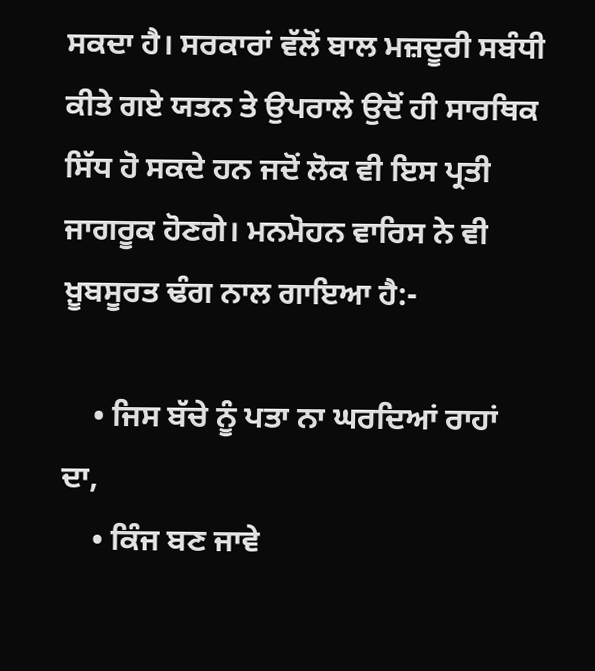ਸਕਦਾ ਹੈ। ਸਰਕਾਰਾਂ ਵੱਲੋਂ ਬਾਲ ਮਜ਼ਦੂਰੀ ਸਬੰਧੀ ਕੀਤੇ ਗਏ ਯਤਨ ਤੇ ਉਪਰਾਲੇ ਉਦੋਂ ਹੀ ਸਾਰਥਿਕ ਸਿੱਧ ਹੋ ਸਕਦੇ ਹਨ ਜਦੋਂ ਲੋਕ ਵੀ ਇਸ ਪ੍ਰਤੀ ਜਾਗਰੂਕ ਹੋਣਗੇ। ਮਨਮੋਹਨ ਵਾਰਿਸ ਨੇ ਵੀ ਖ਼ੂਬਸੂਰਤ ਢੰਗ ਨਾਲ ਗਾਇਆ ਹੈ:-

    • ਜਿਸ ਬੱਚੇ ਨੂੰ ਪਤਾ ਨਾ ਘਰਦਿਆਂ ਰਾਹਾਂ ਦਾ,
    • ਕਿੰਜ ਬਣ ਜਾਵੇ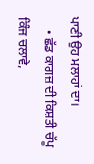ਪਾਣੀ ਉਹ ਮਲਾਹਾਂ ਦਾ।
    • ਛੱਡ ਕਾਗਜ਼ ਦੀ ਕਿਸ਼ਤੀ ਚੱਪੂ ਕਿੰਜ ਚਲਾਵੇ,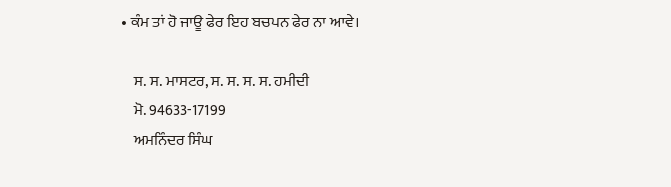• ਕੰਮ ਤਾਂ ਹੋ ਜਾਊ ਫੇਰ ਇਹ ਬਚਪਨ ਫੇਰ ਨਾ ਆਵੇ।

    ਸ. ਸ. ਮਾਸਟਰ, ਸ. ਸ. ਸ. ਸ. ਹਮੀਦੀ
    ਮੋ. 94633-17199
    ਅਮਨਿੰਦਰ ਸਿੰਘ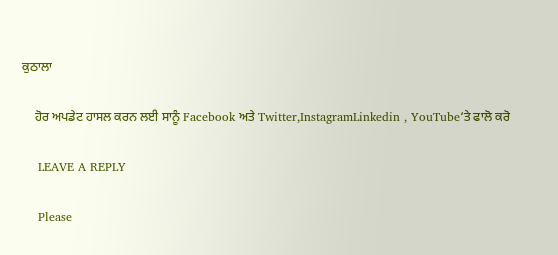ਕੁਠਾਲਾ

    ਹੋਰ ਅਪਡੇਟ ਹਾਸਲ ਕਰਨ ਲਈ ਸਾਨੂੰ Facebook ਅਤੇ Twitter,InstagramLinkedin , YouTube‘ਤੇ ਫਾਲੋ ਕਰੋ

    LEAVE A REPLY

    Please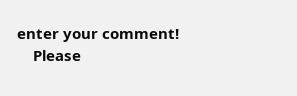enter your comment!
    Please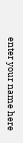enter your name here